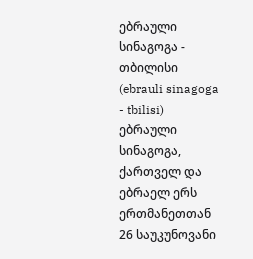ებრაული სინაგოგა - თბილისი
(ebrauli sinagoga - tbilisi)
ებრაული სინაგოგა, ქართველ და ებრაელ ერს ერთმანეთთან 26 საუკუნოვანი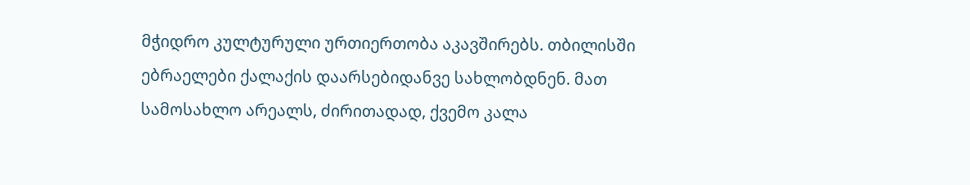მჭიდრო კულტურული ურთიერთობა აკავშირებს. თბილისში ებრაელები ქალაქის დაარსებიდანვე სახლობდნენ. მათ სამოსახლო არეალს, ძირითადად, ქვემო კალა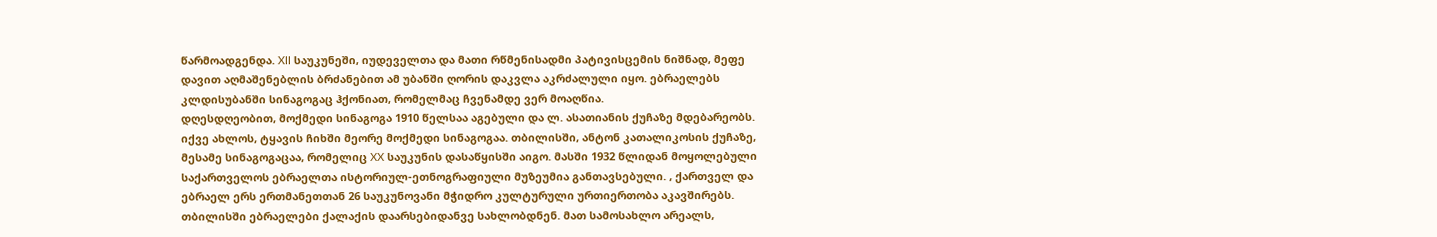წარმოადგენდა. XII საუკუნეში, იუდეველთა და მათი რწმენისადმი პატივისცემის ნიშნად, მეფე დავით აღმაშენებლის ბრძანებით ამ უბანში ღორის დაკვლა აკრძალული იყო. ებრაელებს კლდისუბანში სინაგოგაც ჰქონიათ, რომელმაც ჩვენამდე ვერ მოაღწია.
დღესდღეობით, მოქმედი სინაგოგა 1910 წელსაა აგებული და ლ. ასათიანის ქუჩაზე მდებარეობს. იქვე ახლოს, ტყავის ჩიხში მეორე მოქმედი სინაგოგაა. თბილისში, ანტონ კათალიკოსის ქუჩაზე, მესამე სინაგოგაცაა, რომელიც XX საუკუნის დასაწყისში აიგო. მასში 1932 წლიდან მოყოლებული საქართველოს ებრაელთა ისტორიულ-ეთნოგრაფიული მუზეუმია განთავსებული. , ქართველ და ებრაელ ერს ერთმანეთთან 26 საუკუნოვანი მჭიდრო კულტურული ურთიერთობა აკავშირებს. თბილისში ებრაელები ქალაქის დაარსებიდანვე სახლობდნენ. მათ სამოსახლო არეალს,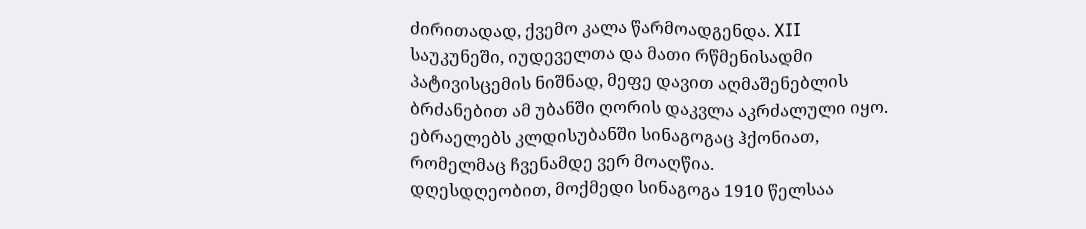ძირითადად, ქვემო კალა წარმოადგენდა. XII საუკუნეში, იუდეველთა და მათი რწმენისადმი პატივისცემის ნიშნად, მეფე დავით აღმაშენებლის ბრძანებით ამ უბანში ღორის დაკვლა აკრძალული იყო. ებრაელებს კლდისუბანში სინაგოგაც ჰქონიათ, რომელმაც ჩვენამდე ვერ მოაღწია.
დღესდღეობით, მოქმედი სინაგოგა 1910 წელსაა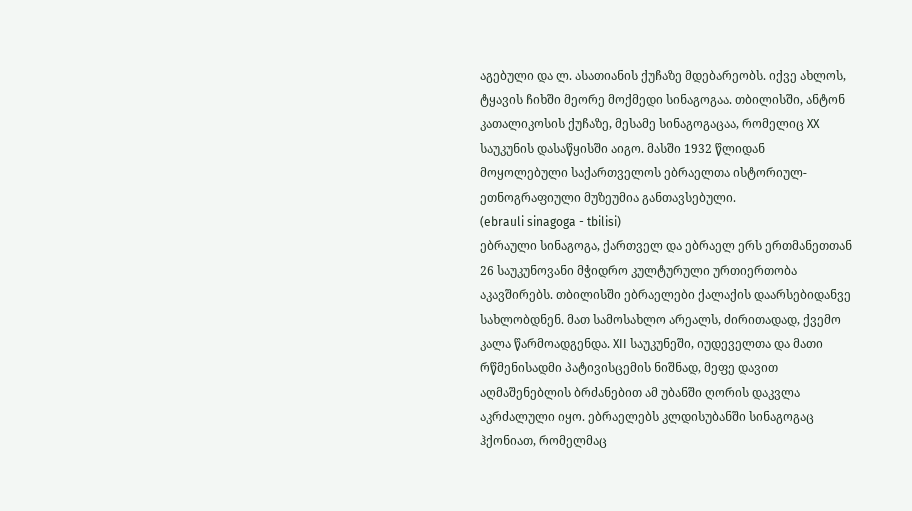აგებული და ლ. ასათიანის ქუჩაზე მდებარეობს. იქვე ახლოს, ტყავის ჩიხში მეორე მოქმედი სინაგოგაა. თბილისში, ანტონ კათალიკოსის ქუჩაზე, მესამე სინაგოგაცაა, რომელიც XX საუკუნის დასაწყისში აიგო. მასში 1932 წლიდან მოყოლებული საქართველოს ებრაელთა ისტორიულ-ეთნოგრაფიული მუზეუმია განთავსებული.
(ebrauli sinagoga - tbilisi)
ებრაული სინაგოგა, ქართველ და ებრაელ ერს ერთმანეთთან 26 საუკუნოვანი მჭიდრო კულტურული ურთიერთობა აკავშირებს. თბილისში ებრაელები ქალაქის დაარსებიდანვე სახლობდნენ. მათ სამოსახლო არეალს, ძირითადად, ქვემო კალა წარმოადგენდა. XII საუკუნეში, იუდეველთა და მათი რწმენისადმი პატივისცემის ნიშნად, მეფე დავით აღმაშენებლის ბრძანებით ამ უბანში ღორის დაკვლა აკრძალული იყო. ებრაელებს კლდისუბანში სინაგოგაც ჰქონიათ, რომელმაც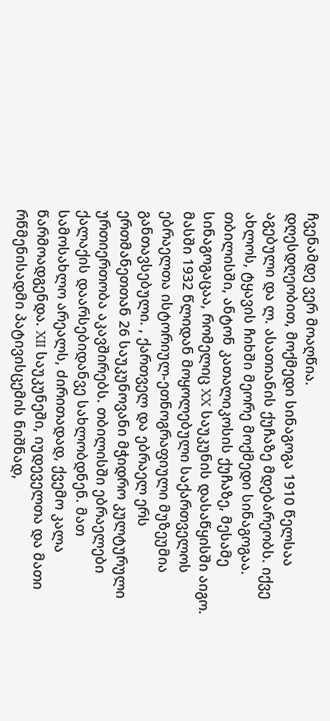ჩვენამდე ვერ მოაღწია.
დღესდღეობით, მოქმედი სინაგოგა 1910 წელსაა აგებული და ლ. ასათიანის ქუჩაზე მდებარეობს. იქვე ახლოს, ტყავის ჩიხში მეორე მოქმედი სინაგოგაა. თბილისში, ანტონ კათალიკოსის ქუჩაზე, მესამე სინაგოგაცაა, რომელიც XX საუკუნის დასაწყისში აიგო. მასში 1932 წლიდან მოყოლებული საქართველოს ებრაელთა ისტორიულ-ეთნოგრაფიული მუზეუმია განთავსებული. , ქართველ და ებრაელ ერს ერთმანეთთან 26 საუკუნოვანი მჭიდრო კულტურული ურთიერთობა აკავშირებს. თბილისში ებრაელები ქალაქის დაარსებიდანვე სახლობდნენ. მათ სამოსახლო არეალს, ძირითადად, ქვემო კალა წარმოადგენდა. XII საუკუნეში, იუდეველთა და მათი რწმენისადმი პატივისცემის ნიშნად,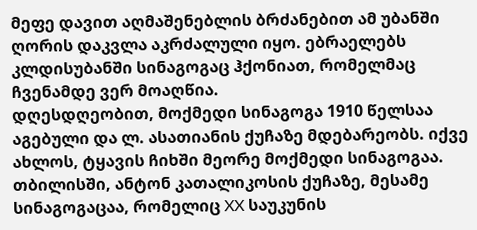მეფე დავით აღმაშენებლის ბრძანებით ამ უბანში ღორის დაკვლა აკრძალული იყო. ებრაელებს კლდისუბანში სინაგოგაც ჰქონიათ, რომელმაც ჩვენამდე ვერ მოაღწია.
დღესდღეობით, მოქმედი სინაგოგა 1910 წელსაა აგებული და ლ. ასათიანის ქუჩაზე მდებარეობს. იქვე ახლოს, ტყავის ჩიხში მეორე მოქმედი სინაგოგაა. თბილისში, ანტონ კათალიკოსის ქუჩაზე, მესამე სინაგოგაცაა, რომელიც XX საუკუნის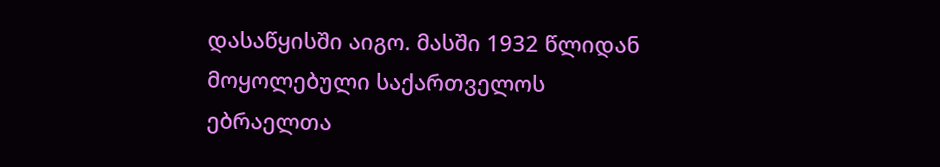დასაწყისში აიგო. მასში 1932 წლიდან მოყოლებული საქართველოს ებრაელთა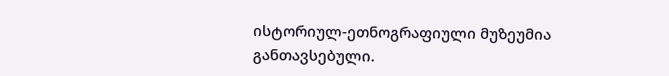ისტორიულ-ეთნოგრაფიული მუზეუმია განთავსებული.